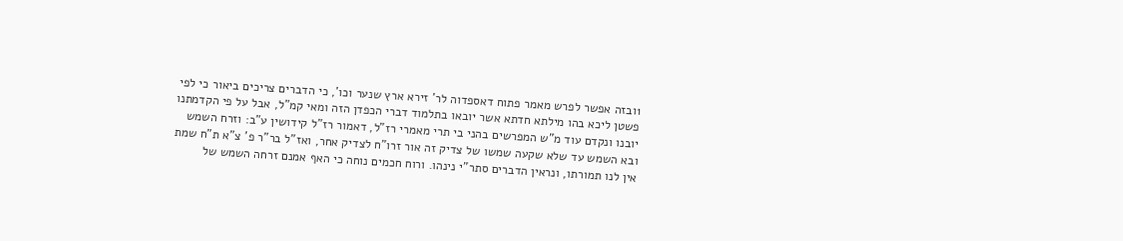1ובזה אפשר לפרש מאמר פתוח דאספדוה לר' זירא ארץ שנער וכו', כי הדברים צריכים ביאור כי לפי פשטן ליכא בהו מילתא חדתא אשר יובאו בתלמוד דברי הכפדן הזה ומאי קמ"ל, אבל על פי הקדמתנו יובנו ונקדם עוד מ"ש המפרשים בהני בי תרי מאמרי רז"ל, דאמור רז"ל קידושין ע"ב: וזרח השמש ובא השמש עד שלא שקעה שמשו של צדיק זה אור זרו"ח לצדיק אחר, ואז"ל בר"ר פ' צ"א ת"ח שמת אין לנו תמורתו, ונראין הדברים סתר"י נינהו. ורוח חכמים נוחה כי האף אמנם זרחה השמש של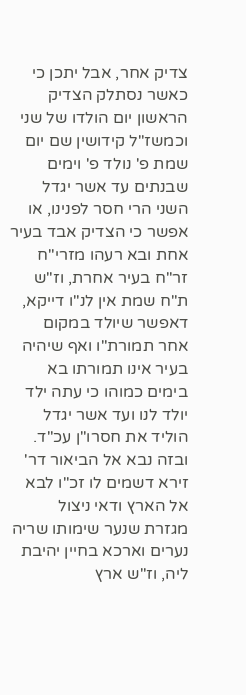צדיק אחר, אבל יתכן כי כאשר נסתלק הצדיק הראשון יום הולדו של שני וכמשז"ל קידושין שם יום שמת פ' נולד פ' וימים שבנתים עד אשר יגדל השני הרי חסר לפנינו, או אפשר כי הצדיק אבד בעיר אחת ובא רעהו מזרי"ח זר"ח בעיר אחרת, וז"ש ת"ח שמת אין לנ"ו דייקא, דאפשר שיולד במקום אחר תמורת"ו ואף שיהיה בעיר אינו תמורתו בא בימים כמוהו כי עתה ילד יולד לנו ועד אשר יגדל הוליד את חסרו"ן עכ"ד. ובזה נבא אל הביאור דר' זירא דשמים לו זכ"ו לבא אל הארץ ודאי ניצול מגזרת שנער שימותו שריה נערים וארכא בחיין יהיבת ליה, וז"ש ארץ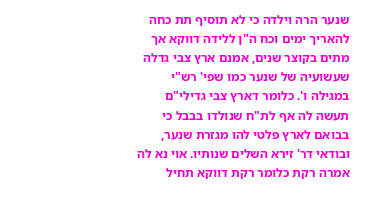שנער הרה וילדה כי לא תוסיף תת כחה להאריך ימים וכח ה"ן ללידה דווקא אך מתים בקוצר שנים, אמנם ארץ צבי גדלה שעשועיה של שנער כמו שפי' רש"י במגילה ו'. כלומר דארץ צבי גדילי"ם תעשה לה אף לת"ח שנולדו בבבל כי בבואם לארץ פלטי להו מגזרת שנער, ובודאי דר' זירא השלים שנותיו. אוי נא לה אמרה רקת כלומר רקת דווקא תחיל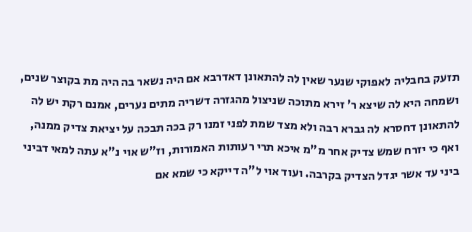תזעק בחבליה לאפוקי שנער שאין לה להתאונן דאדרבא אם היה נשאר בה היה מת בקוצר שנים, ושמחה היא לה שיצא ר' זירא מתוכה שניצול מהגזרה דשריה מתים נערים, אמנם רקת יש לה להתאונן דחסרא לה גברא רבה ולא מצד שמת לפני זמנו רק בכה תבכה על יציאת צדיק ממנה, ואף כי יזרח שמש צדיק אחר מ"מ איכא תרי רעותות האמורות, וז"ש אוי נ"א עתה למאי דביני ביני עד אשר יגדל הצדיק בקרבה. ועוד אוי ל"ה דייקא כי שמא אם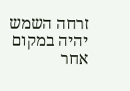זרחה השמש יהיה במקום אחר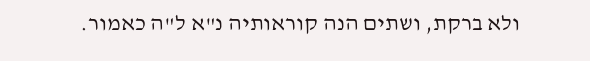ולא ברקת, ושתים הנה קוראותיה נ"א ל"ה כאמור.